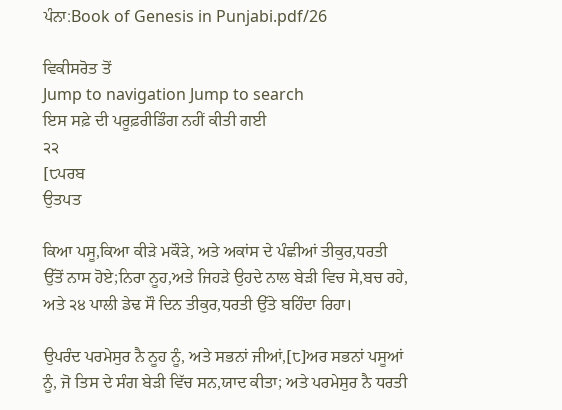ਪੰਨਾ:Book of Genesis in Punjabi.pdf/26

ਵਿਕੀਸਰੋਤ ਤੋਂ
Jump to navigation Jump to search
ਇਸ ਸਫ਼ੇ ਦੀ ਪਰੂਫ਼ਰੀਡਿੰਗ ਨਹੀਂ ਕੀਤੀ ਗਈ
੨੨
[੮ਪਰਬ
ਉਤਪਤ

ਕਿਆ ਪਸੂ,ਕਿਆ ਕੀੜੇ ਮਕੌੜੇ, ਅਤੇ ਅਕਾਂਸ ਦੇ ਪੰਛੀਆਂ ਤੀਕੁਰ,ਧਰਤੀ ਉੱਤੋਂ ਨਾਸ ਹੋਏ;ਨਿਰਾ ਨੂਹ,ਅਤੇ ਜਿਹੜੇ ਉਹਦੇ ਨਾਲ ਬੇੜੀ ਵਿਚ ਸੇ,ਬਚ ਰਹੇ, ਅਤੇ ੨੪ ਪਾਲੀ ਡੇਢ ਸੌ ਦਿਨ ਤੀਕੁਰ,ਧਰਤੀ ਉੱਤੇ ਬਹਿੰਦਾ ਰਿਹਾ।

ਉਪਰੰਦ ਪਰਮੇਸੁਰ ਨੈ ਨੂਹ ਨੂੰ, ਅਤੇ ਸਭਨਾਂ ਜੀਆਂ,[੮]ਅਰ ਸਭਨਾਂ ਪਸੂਆਂ ਨੂੰ, ਜੋ ਤਿਸ ਦੇ ਸੰਗ ਬੇੜੀ ਵਿੱਚ ਸਨ,ਯਾਦ ਕੀਤਾ; ਅਤੇ ਪਰਮੇਸੁਰ ਨੈ ਧਰਤੀ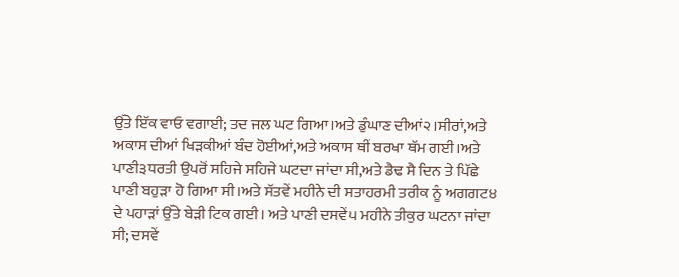ਉੱਤੇ ਇੱਕ ਵਾਓ ਵਗਾਈ; ਤਦ ਜਲ ਘਟ ਗਿਆ।ਅਤੇ ਡੁੰਘਾਣ ਦੀਆਂ੨।ਸੀਰਾਂ,ਅਤੇ ਅਕਾਸ ਦੀਆਂ ਖਿੜਕੀਆਂ ਬੰਦ ਹੋਈਆਂ,ਅਤੇ ਅਕਾਸ ਥੀਂ ਬਰਖਾ ਥੱਮ ਗਈ।ਅਤੇ ਪਾਣੀ੩ਧਰਤੀ ਉਪਰੋਂ ਸਹਿਜੇ ਸਹਿਜੇ ਘਟਦਾ ਜਾਂਦਾ ਸੀ,ਅਤੇ ਡੈਢ ਸੈ ਦਿਨ ਤੇ ਪਿੱਛੇ ਪਾਣੀ ਬਹੁੜਾ ਹੋ ਗਿਆ ਸੀ।ਅਤੇ ਸੱਤਵੇਂ ਮਹੀਨੇ ਦੀ ਸਤਾਹਰਮੀ ਤਰੀਕ ਨੂੰ ਅਗਗਟ੪ ਦੇ ਪਹਾੜਾਂ ਉੱਤੇ ਬੇੜੀ ਟਿਕ ਗਈ। ਅਤੇ ਪਾਣੀ ਦਸਵੇਂ੫ ਮਹੀਨੇ ਤੀਕੁਰ ਘਟਨਾ ਜਾਂਦਾ ਸੀ; ਦਸਵੇਂ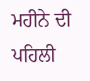ਮਹੀਨੇ ਦੀ ਪਹਿਲੀ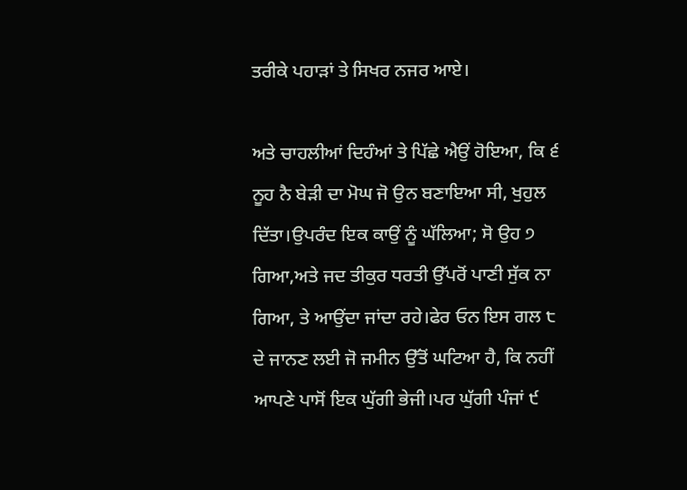ਤਰੀਕੇ ਪਹਾੜਾਂ ਤੇ ਸਿਖਰ ਨਜਰ ਆਏ।

ਅਤੇ ਚਾਹਲੀਆਂ ਦਿਹੰਆਂ ਤੇ ਪਿੱਛੇ ਐਉਂ ਹੋਇਆ, ਕਿ ੬ ਨੂਹ ਨੈ ਬੇੜੀ ਦਾ ਮੋਘ ਜੋ ਉਨ ਬਣਾਇਆ ਸੀ, ਖੁਹੁਲ ਦਿੱਤਾ।ਉਪਰੰਦ ਇਕ ਕਾਉਂ ਨੂੰ ਘੱਲਿਆ; ਸੋ ਉਹ ੭ ਗਿਆ,ਅਤੇ ਜਦ ਤੀਕੁਰ ਧਰਤੀ ਉੱਪਰੋਂ ਪਾਣੀ ਸੁੱਕ ਨਾ ਗਿਆ, ਤੇ ਆਉਂਦਾ ਜਾਂਦਾ ਰਹੇ।ਫੇਰ ਓਨ ਇਸ ਗਲ ੮ ਦੇ ਜਾਨਣ ਲਈ ਜੋ ਜਮੀਨ ਉੱਤੋਂ ਘਟਿਆ ਹੈ, ਕਿ ਨਹੀਂ ਆਪਣੇ ਪਾਸੋਂ ਇਕ ਘੁੱਗੀ ਭੇਜੀ।ਪਰ ਘੁੱਗੀ ਪੰਜਾਂ ੯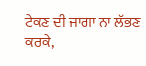ਟੇਕਣ ਦੀ ਜਾਗਾ ਨਾ ਲੱਭਣ ਕਰਕੇ,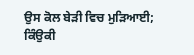ਉਸ ਕੋਲ ਬੇੜੀ ਵਿਚ ਮੁੜਿਆਈ; ਕਿੰਉਕੀ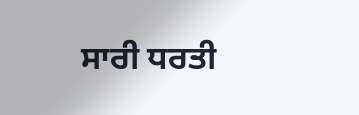ਸਾਰੀ ਧਰਤੀ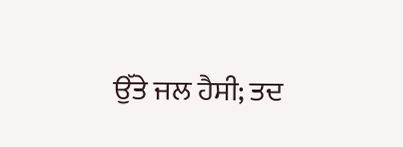ਉੱਤੇ ਜਲ ਹੈਸੀ; ਤਦ